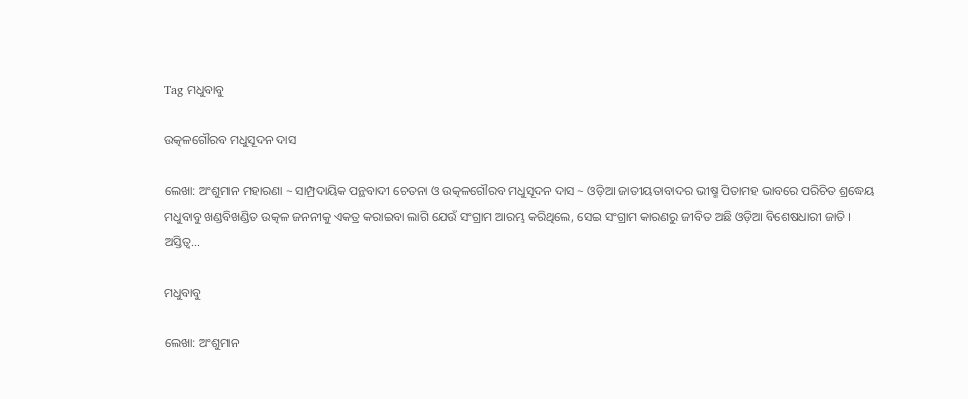Tag ମଧୁବାବୁ

ଉତ୍କଳଗୌରବ ମଧୁସୂଦନ ଦାସ

ଲେଖା: ଅଂଶୁମାନ ମହାରଣା ~ ସାମ୍ପ୍ରଦାୟିକ ପନ୍ଥବାଦୀ ଚେତନା ଓ ଉତ୍କଳଗୌରବ ମଧୁସୂଦନ ଦାସ ~ ଓଡ଼ିଆ ଜାତୀୟତାବାଦର ଭୀଷ୍ମ ପିତାମହ ଭାବରେ ପରିଚିତ ଶ୍ରଦ୍ଧେୟ ମଧୁବାବୁ ଖଣ୍ଡବିଖଣ୍ଡିତ ଉତ୍କଳ ଜନନୀକୁ ଏକତ୍ର କରାଇବା ଲାଗି ଯେଉଁ ସଂଗ୍ରାମ ଆରମ୍ଭ କରିଥିଲେ, ସେଇ ସଂଗ୍ରାମ କାରଣରୁ ଜୀବିତ ଅଛି ଓଡ଼ିଆ ବିଶେଷଧାରୀ ଜାତି । ଅସ୍ତିତ୍ୱ…

ମଧୁବାବୁ

ଲେଖା: ଅଂଶୁମାନ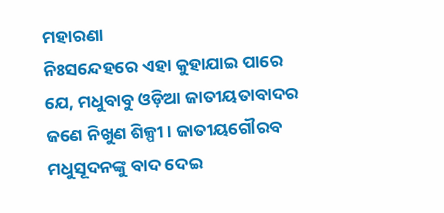ମହାରଣା                                                                               ନିଃସନ୍ଦେହରେ ଏହା କୁହାଯାଇ ପାରେ ଯେ, ମଧୁବାବୁ ଓଡ଼ିଆ ଜାତୀୟତାବାଦର ଜଣେ ନିଖୁଣ ଶିଳ୍ପୀ । ଜାତୀୟଗୌରବ ମଧୁସୂଦନଙ୍କୁ ବାଦ ଦେଇ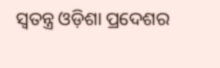ସ୍ୱତନ୍ତ୍ର ଓଡ଼ିଶା ପ୍ରଦେଶର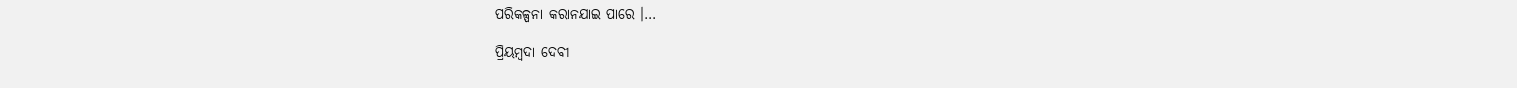ପରିକଳ୍ପନା କରାନଯାଇ ପାରେ ।…

ପ୍ରିୟମ୍ବଦା ଦେବୀ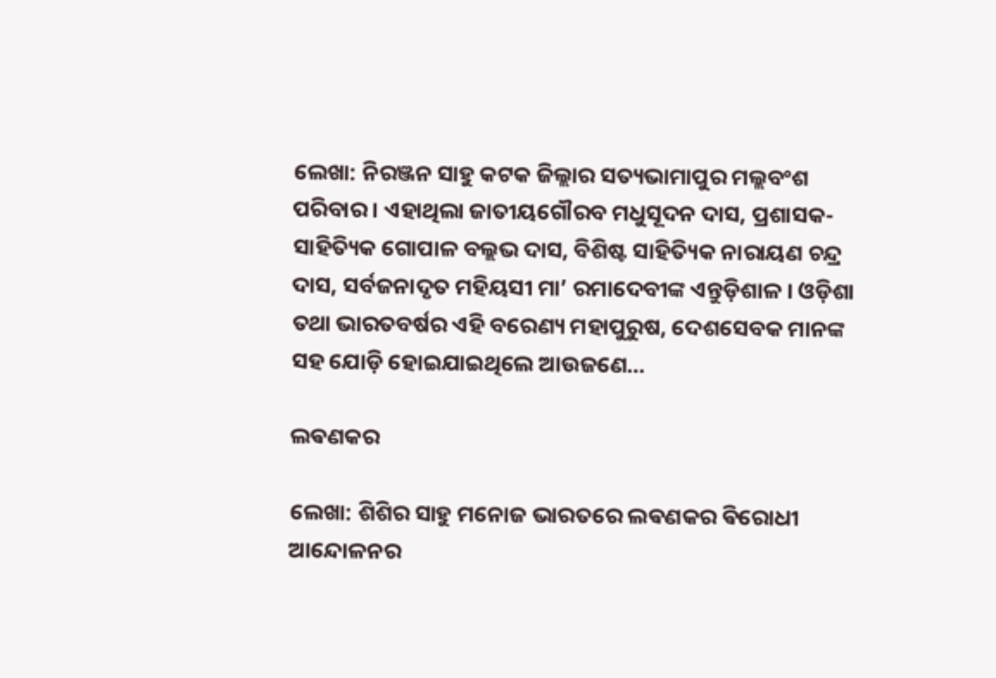ଲେଖା: ନିରଞ୍ଜନ ସାହୁ କଟକ ଜିଲ୍ଲାର ସତ୍ୟଭାମାପୁର ମଲ୍ଲବଂଶ ପରିବାର । ଏହାଥିଲା ଜାତୀୟଗୌରବ ମଧୁସୂଦନ ଦାସ, ପ୍ରଶାସକ-ସାହିତ୍ୟିକ ଗୋପାଳ ବଲ୍ଲଭ ଦାସ, ବିଶିଷ୍ଟ ସାହିତ୍ୟିକ ନାରାୟଣ ଚନ୍ଦ୍ର ଦାସ, ସର୍ବଜନାଦୃତ ମହିୟସୀ ମା’ ରମାଦେବୀଙ୍କ ଏନ୍ତୁଡ଼ିଶାଳ । ଓଡ଼ିଶା ତଥା ଭାରତବର୍ଷର ଏହି ବରେଣ୍ୟ ମହାପୁରୁଷ, ଦେଶସେବକ ମାନଙ୍କ ସହ ଯୋଡ଼ି ହୋଇଯାଇଥିଲେ ଆଉଜଣେ…

ଲଵଣକର

ଲେଖା: ଶିଶିର ସାହୁ ମନୋଜ ଭାରତରେ ଲଵଣକର ଵିରୋଧୀ ଆନ୍ଦୋଳନର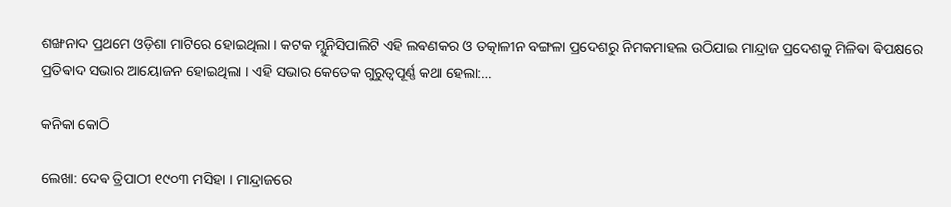ଶଙ୍ଖନାଦ ପ୍ରଥମେ ଓଡ଼ିଶା ମାଟିରେ ହୋଇଥିଲା । କଟକ ମ୍ଯୁନିସିପାଲିଟି ଏହି ଲଵଣକର ଓ ତତ୍କାଳୀନ ବଙ୍ଗଳା ପ୍ରଦେଶରୁ ନିମକମାହଲ ଉଠିଯାଇ ମାନ୍ଦ୍ରାଜ ପ୍ରଦେଶକୁ ମିଳିଵା ଵିପକ୍ଷରେ ପ୍ରତିଵାଦ ସଭାର ଆୟୋଜନ ହୋଇଥିଲା । ଏହି ସଭାର କେତେକ ଗୁରୁତ୍ୱପୂର୍ଣ୍ଣ କଥା ହେଲା:…

କନିକା କୋଠି

ଲେଖା: ଦେଵ ତ୍ରିପାଠୀ ୧୯୦୩ ମସିହା । ମାନ୍ଦ୍ରାଜରେ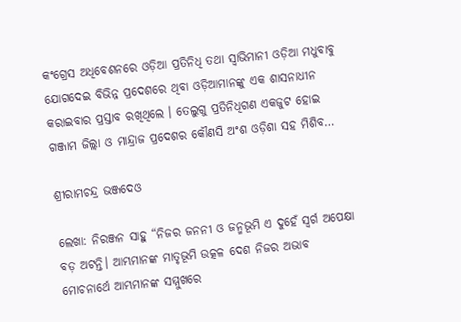କଂଗ୍ରେସ ଅଧିବେଶନରେ ଓଡ଼ିଆ ପ୍ରତିନିଧି ତଥା ସ୍ବାଭିମାନୀ ଓଡ଼ିଆ ମଧୁବାବୁ ଯୋଗଦେଇ ବିଭିନ୍ନ ପ୍ରଦେଶରେ ଥିବା ଓଡ଼ିଆମାନଙ୍କୁ ଏକ ଶାସନାଧୀନ କରାଇବାର ପ୍ରସ୍ତାବ ରଖିଥିଲେ । ତେଲୁଗୁ ପ୍ରତିନିଧିଗଣ ଏକଜୁଟ ହୋଇ ଗଞ୍ଜାମ ଜିଲ୍ଲା ଓ ମାନ୍ଦ୍ରାଜ ପ୍ରଦେଶର କୌଣସି ଅଂଶ ଓଡ଼ିଶା ସହ ମିଶିବ…

ଶ୍ରୀରାମଚନ୍ଦ୍ର ଭଞ୍ଜଦେଓ

ଲେଖା: ନିରଞ୍ଜନ ସାହୁ “ନିଜର ଜନନୀ ଓ ଜନ୍ମଭୂମି ଏ ଦୁହେଁ ସ୍ଵର୍ଗ ଅପେକ୍ଷା ବଡ଼ ଅଟନ୍ତି। ଆମ୍ଭମାନଙ୍କ ମାତୃଭୂମି ଉତ୍କଳ ଦେଶ ନିଜର ଅଭାବ ମୋଚନାର୍ଥେ ଆମ୍ଭମାନଙ୍କ ସମ୍ମୁଖରେ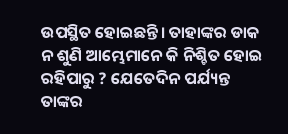ଉପସ୍ଥିତ ହୋଇଛନ୍ତି। ତାହାଙ୍କର ଡାକ ନ ଶୁଣି ଆମ୍ଭେମାନେ କି ନିଶ୍ଚିତ ହୋଇ ରହିପାରୁ ? ଯେତେଦିନ ପର୍ଯ୍ୟନ୍ତ ତାଙ୍କର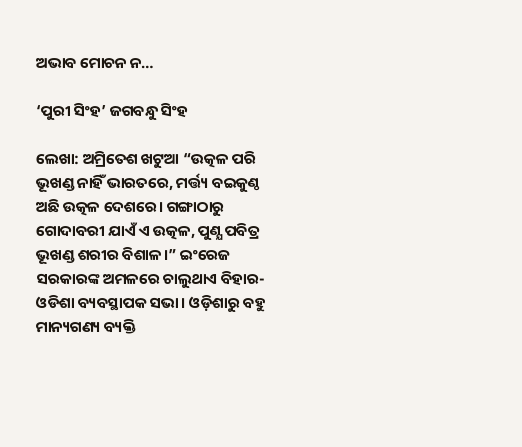ଅଭାବ ମୋଚନ ନ…

‘ପୁରୀ ସିଂହ’ ଜଗବନ୍ଧୁ ସିଂହ

ଲେଖା: ଅମ୍ରିତେଶ ଖଟୁଆ “ଉତ୍କଳ ପରି ଭୂଖଣ୍ଡ ନାହିଁ ଭାରତରେ, ମର୍ତ୍ତ୍ୟ ବଇକୁଣ୍ଠ ଅଛି ଉତ୍କଳ ଦେଶରେ। ଗଙ୍ଗାଠାରୁ ଗୋଦାବରୀ ଯାଏଁ ଏ ଉତ୍କଳ, ପୁଣ୍ଯ ପବିତ୍ର ଭୂଖଣ୍ଡ ଶରୀର ବିଶାଳ।” ଇଂରେଜ ସରକାରଙ୍କ ଅମଳରେ ଚାଲୁଥାଏ ବିହାର-ଓଡିଶା ବ୍ୟବସ୍ଥାପକ ସଭା। ଓଡ଼ିଶାରୁ ବହୁ ମାନ୍ୟଗଣ୍ୟ ବ୍ୟକ୍ତି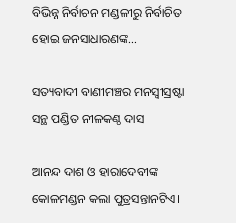ବିଭିନ୍ନ ନିର୍ବାଚନ ମଣ୍ଡଳୀରୁ ନିର୍ବାଚିତ ହୋଇ ଜନସାଧାରଣଙ୍କ…

ସତ୍ୟବାଦୀ ବାଣୀମଞ୍ଚର ମନସ୍ବୀସ୍ରଷ୍ଟା ସନ୍ଥ ପଣ୍ଡିତ ନୀଳକଣ୍ଠ ଦାସ

ଆନନ୍ଦ ଦାଶ ଓ ହାରାଦେବୀଙ୍କ କୋଳମଣ୍ଡନ କଲା ପୁତ୍ରସନ୍ତାନଟିଏ।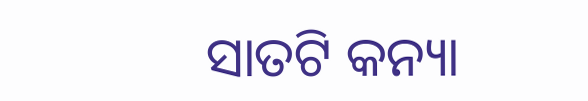ସାତଟି କନ୍ୟା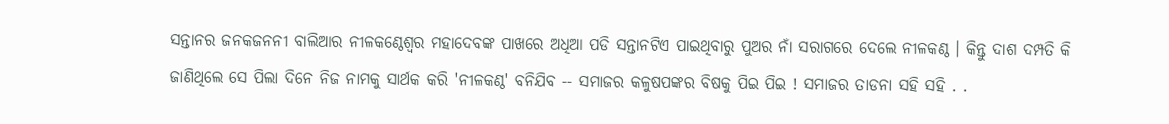ସନ୍ତାନର ଜନକଜନନୀ ବାଲିଆର ନୀଳକଣ୍ଠେଶ୍ଵର ମହାଦେବଙ୍କ ପାଖରେ ଅଧିଆ ପଡି ସନ୍ତାନଟିଏ ପାଇଥିବାରୁ ପୁଅର ନାଁ ସରାଗରେ ଦେଲେ ନୀଳକଣ୍ଠ । କିନ୍ତୁ ଦାଶ ଦମ୍ପତି କି ଜାଣିଥିଲେ ସେ ପିଲା ଦିନେ ନିଜ ନାମକୁ ସାର୍ଥକ କରି 'ନୀଳକଣ୍ଠ' ବନିଯିବ -- ସମାଜର କଳୁଷପଙ୍କର ବିଷକୁ ପିଇ ପିଇ ! ସମାଜର ତାଡନା ସହି ସହି . .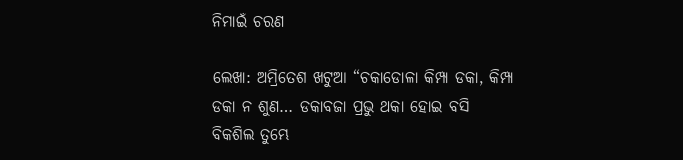ନିମାଇଁ ଚରଣ

ଲେଖା: ଅମ୍ରିତେଶ ଖଟୁଆ “ଚକାଡୋଳା କିମ୍ପା ଡକା, କିମ୍ପା ଡକା ନ ଶୁଣ… ଡକାବଜା ପ୍ରଭୁ ଥକା ହୋଇ ବସି  ବିକଶିଲ ତୁମ୍ଭେ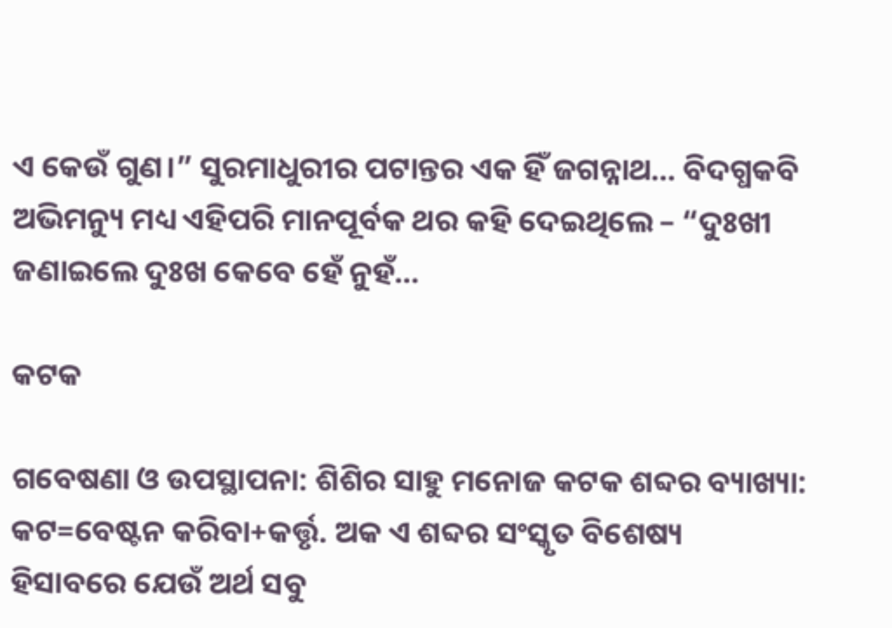ଏ କେଉଁ ଗୁଣ।” ସୁରମାଧୁରୀର ପଟାନ୍ତର ଏକ ହିଁ ଜଗନ୍ନାଥ… ବିଦଗ୍ଧକବି ଅଭିମନ୍ୟୁ ମଧ୍ୟ ଏହିପରି ମାନପୂର୍ବକ ଥର କହି ଦେଇଥିଲେ – “ଦୁଃଖୀ ଜଣାଇଲେ ଦୁଃଖ କେବେ ହେଁ ନୁହଁ…

କଟକ

ଗବେଷଣା ଓ ଉପସ୍ଥାପନା: ଶିଶିର ସାହୁ ମନୋଜ କଟକ ଶବ୍ଦର ବ୍ୟାଖ୍ୟା: କଟ=ବେଷ୍ଟନ କରିବା+କର୍ତ୍ତୃ. ଅକ ଏ ଶବ୍ଦର ସଂସ୍କୃତ ବିଶେଷ୍ୟ  ହିସାବରେ ଯେଉଁ ଅର୍ଥ ସବୁ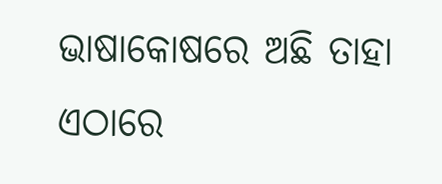ଭାଷାକୋଷରେ ଅଛି ତାହା ଏଠାରେ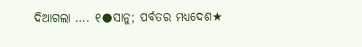ଦିଆଗଲା …. ୧●ସାନୁ; ପର୍ବତର ମଧ୍ୟଦେଶ★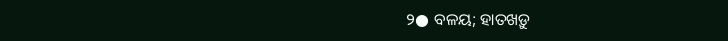୨● ବଳୟ; ହାତଖଡ଼ୁ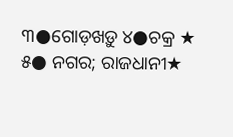୩●ଗୋଡ଼ଖଡ଼ୁ ୪●ଚକ୍ର ★ ୫● ନଗର; ରାଜଧାନୀ★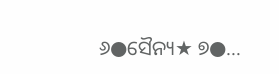୬●ସୈନ୍ୟ★ ୭●…